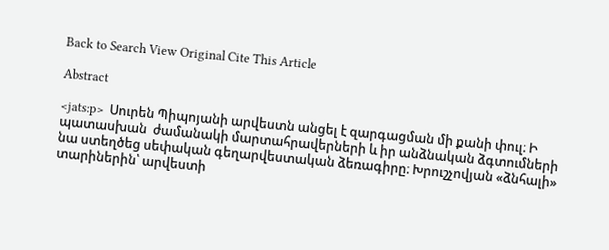Back to Search View Original Cite This Article

Abstract

<jats:p>  Սուրեն Պիպոյանի արվեստն անցել է զարգացման մի քանի փուլ։ Ի պատասխան  ժամանակի մարտահրավերների և իր անձնական ձգտումների նա ստեղծեց սեփական գեղարվեստական ձեռագիրը։ Խրուշչովյան «ձնհալի» տարիներին՝ արվեստի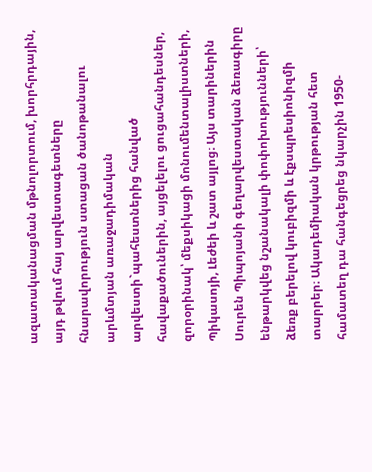ազատականացման մթնոլորտում, խորհրդային, այդ թվում հայ արվեստագետները հնարավորություն ստացան ծանոթանալու արևմտյան առաջադիմական արվեստի`պահեստներից հանված հավաքածուներին, այցելելու ցուցահանդեսներ, զորօրինակ՝ մեքսիկացի մոնումենտալիստների, Պիկասոյի, Լեժեի և շատ այլոց։ Այս տարիներին Սուրեն Պիպոյանի գեղարվեստական ձեռագիրը ենթարկվեց նշանակալի փոփոխությունների՝ ձեռք բերելով կուբիզմի և էքսպրեսիոնիզմի տարրեր։ Ակադեմիական կրթության հետ համատեղ դա հանգեցրեց նկարչին 1950-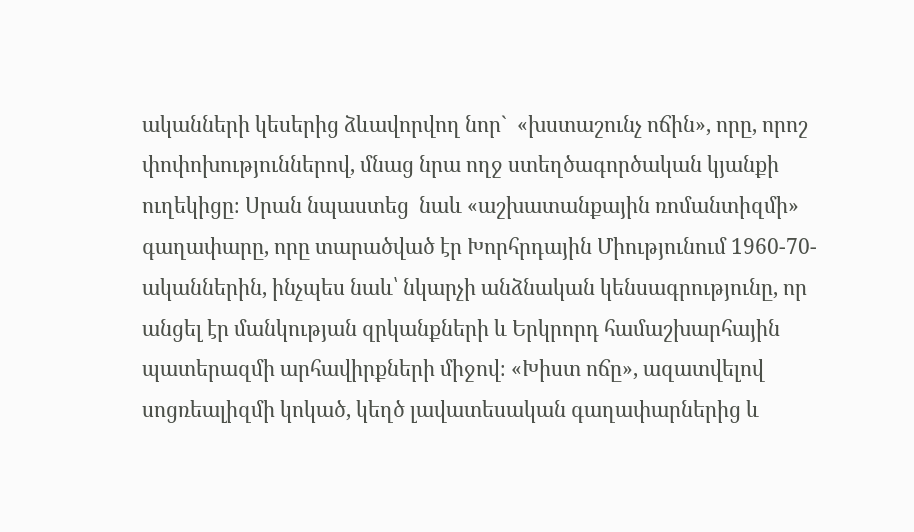ականների կեսերից ձևավորվող նոր`  «խստաշունչ ոճին», որը, որոշ փոփոխություններով, մնաց նրա ողջ ստեղծագործական կյանքի ուղեկիցը։ Սրան նպաստեց  նաև «աշխատանքային ռոմանտիզմի» գաղափարը, որը տարածված էր Խորհրդային Միությունում 1960-70-ականներին, ինչպես նաև՝ նկարչի անձնական կենսագրությունը, որ անցել էր մանկության զրկանքների և Երկրորդ համաշխարհային պատերազմի արհավիրքների միջով։ «Խիստ ոճը», ազատվելով սոցռեալիզմի կոկած, կեղծ լավատեսական գաղափարներից և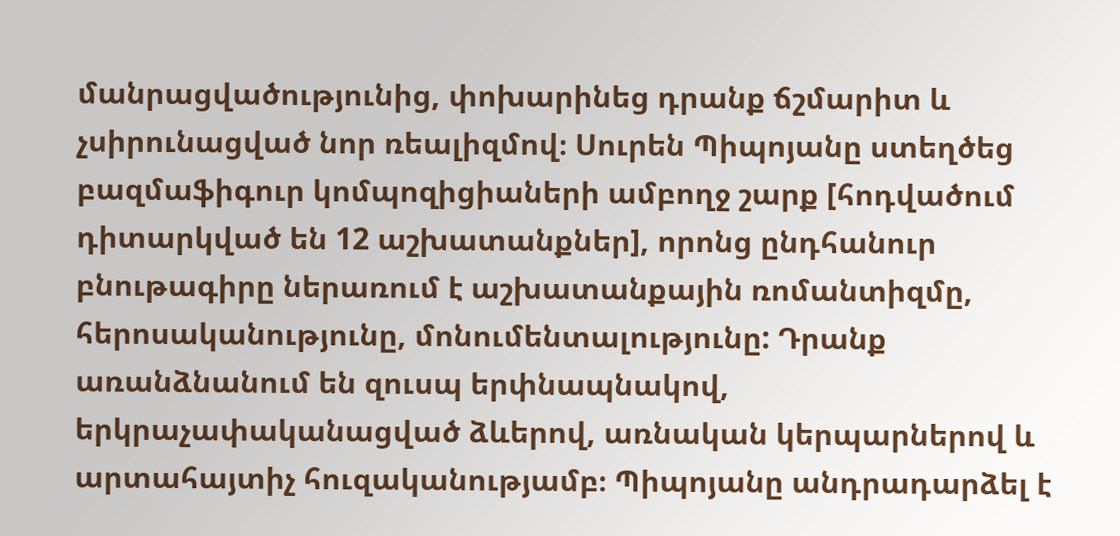մանրացվածությունից, փոխարինեց դրանք ճշմարիտ և չսիրունացված նոր ռեալիզմով։ Սուրեն Պիպոյանը ստեղծեց բազմաֆիգուր կոմպոզիցիաների ամբողջ շարք [հոդվածում դիտարկված են 12 աշխատանքներ], որոնց ընդհանուր բնութագիրը ներառում է աշխատանքային ռոմանտիզմը, հերոսականությունը, մոնումենտալությունը: Դրանք առանձնանում են զուսպ երփնապնակով, երկրաչափականացված ձևերով, առնական կերպարներով և արտահայտիչ հուզականությամբ։ Պիպոյանը անդրադարձել է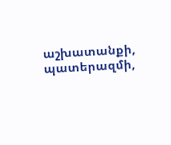աշխատանքի, պատերազմի,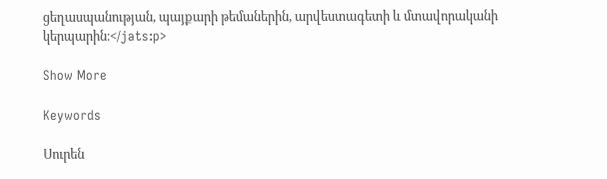ցեղասպանության, պայքարի թեմաներին, արվեստագետի և մտավորականի կերպարին։</jats:p>

Show More

Keywords

Սուրեն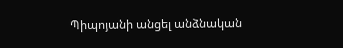Պիպոյանի անցել անձնական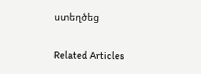ստեղծեց

Related Articles